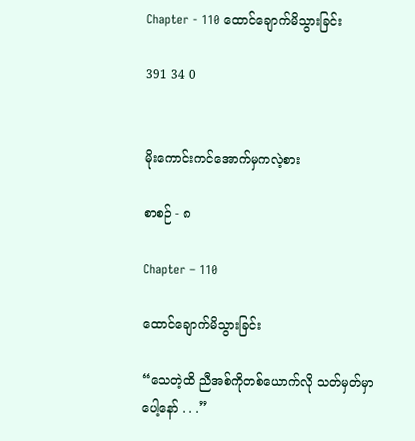Chapter - 110 ထောင်ချောက်မိသွားခြင်း

391 34 0


မိုးကောင်းကင်အောက်မှကလဲ့စား

စာစဉ် - ၈

Chapter – 110

ထောင်ချောက်မိသွားခြင်း

“သေတဲ့ထိ ညီအစ်ကိုတစ်ယောက်လို သတ်မှတ်မှာပေါ့နော် . . .”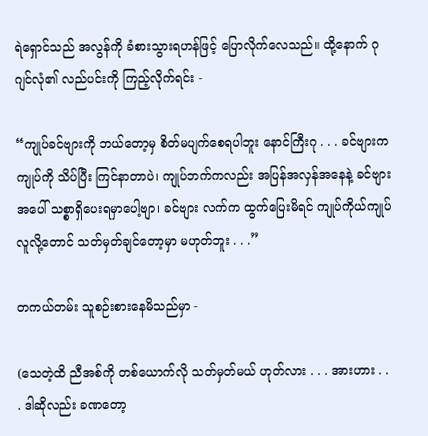ရဲရှောင်သည် အလွန်ကို ခံစားသွားရဟန်ဖြင့် ပြောလိုက်လေသည်။ ထို့နောက် ဂုဂျင်လုံ၏ လည်ပင်းကို ကြည့်လိုက်ရင်း -

“ကျုပ်ခင်ဗျားကို ဘယ်တော့မှ စိတ်မပျက်စေရပါဘူး နောင်ကြီးဂု . . . ခင်ဗျားက ကျုပ်ကို သိပ်ပြီး ကြင်နာတာပဲ၊ ကျုပ်ဘက်ကလည်း အပြန်အလှန်အနေနဲ့ ခင်ဗျားအပေါ် သစ္စာရှိပေးရမှာပေါ့ဗျာ၊ ခင်ဗျား လက်က ထွက်ပြေးမိရင် ကျုပ်ကိုယ်ကျုပ် လူလို့တောင် သတ်မှတ်ချင်တော့မှာ မဟုတ်ဘူး . . .”

တကယ်တမ်း သူစဉ်းစားနေမိသည်မှာ -

(သေတဲ့ထိ ညီအစ်ကို တစ်ယောက်လို သတ်မှတ်မယ် ဟုတ်လား . . . အားဟား . . . ဒါဆိုလည်း ခဏတော့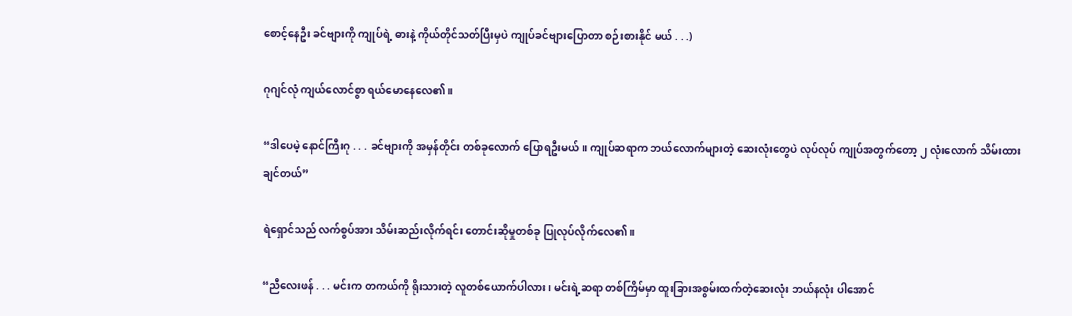စောင့်နေဦး ခင်ဗျားကို ကျုပ်ရဲ့ ဓားနဲ့ ကိုယ်တိုင်သတ်ပြီးမှပဲ ကျုပ်ခင်ဗျားပြောတာ စဉ်းစားနိုင် မယ် . . .)

ဂုဂျင်လုံ ကျယ်လောင်စွာ ရယ်မောနေလေ၏။

“ဒါပေမဲ့ နောင်ကြီးဂု . . . ခင်ဗျားကို အမှန်တိုင်း တစ်ခုလောက် ပြောရဦးမယ်။ ကျုပ်ဆရာက ဘယ်လောက်များတဲ့ ဆေးလုံးတွေပဲ လုပ်လုပ် ကျုပ်အတွက်တော့ ၂ လုံးလောက် သိမ်းထားချင်တယ်”

ရဲရှောင်သည် လက်စွပ်အား သိမ်းဆည်းလိုက်ရင်း တောင်းဆိုမှုတစ်ခု ပြုလုပ်လိုက်လေ၏။

“ညီလေးဖန် . . . မင်းက တကယ်ကို ရိုးသားတဲ့ လူတစ်ယောက်ပါလား၊ မင်းရဲ့ဆရာ တစ်ကြိမ်မှာ ထူးခြားအစွမ်းထက်တဲ့ဆေးလုံး ဘယ်နလုံး ပါအောင်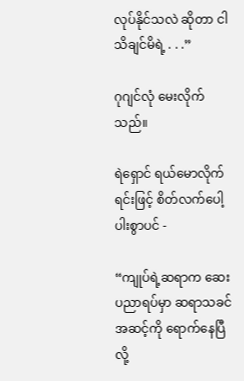လုပ်နိုင်သလဲ ဆိုတာ ငါသိချင်မိရဲ့ . . .”

ဂုဂျင်လုံ မေးလိုက်သည်။

ရဲရှောင် ရယ်မောလိုက်ရင်းဖြင့် စိတ်လက်ပေါ့ပါးစွာပင် -

“ကျုပ်ရဲ့ဆရာက ဆေးပညာရပ်မှာ ဆရာသခင်အဆင့်ကို ရောက်နေပြီလို့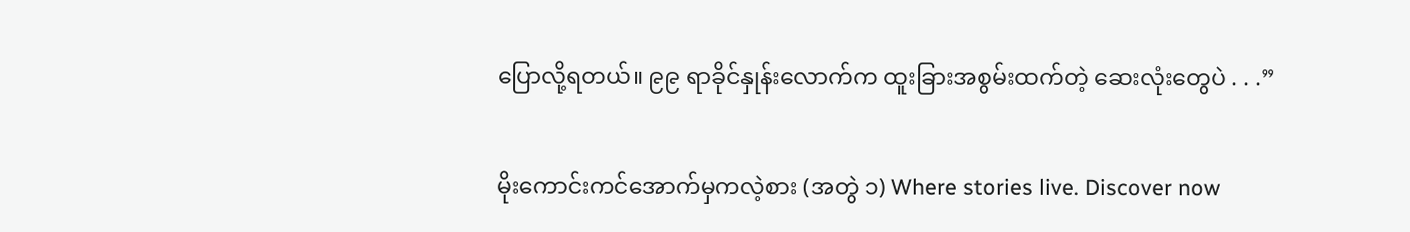ပြောလို့ရတယ်။ ၉၉ ရာခိုင်နှုန်းလောက်က ထူးခြားအစွမ်းထက်တဲ့ ဆေးလုံးတွေပဲ . . .”

မိုးကောင်းကင်အောက်မှကလဲ့စား (အတွဲ ၁) Where stories live. Discover now